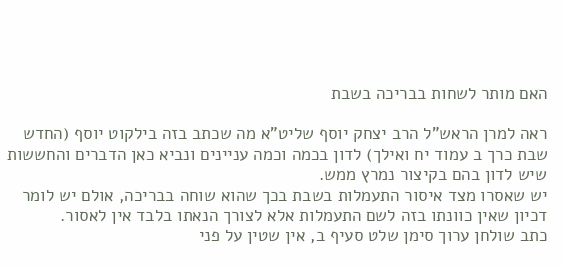האם מותר לשחות בבריכה בשבת

ראה למרן הראש"ל הרב יצחק יוסף שליט"א מה שכתב בזה בילקוט יוסף (החדש שבת כרך ב עמוד יח ואילך) לדון בכמה וכמה עניינים ונביא כאן הדברים והחששות שיש לדון בהם בקיצור נמרץ ממש.
יש שאסרו מצד איסור התעמלות בשבת בכך שהוא שוחה בבריכה, אולם יש לומר דכיון שאין כוונתו בזה לשם התעמלות אלא לצורך הנאתו בלבד אין לאסור.
כתב שולחן ערוך סימן שלט סעיף ב, אין שטין על פני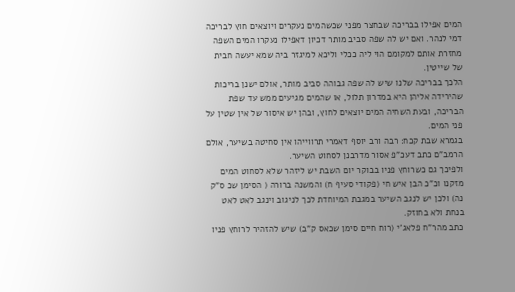המים אפילו בבריכה שבחצר מפני שכשהמים נעקרים ויוצאים חוץ לבריכה דמי לנהר. ואם יש לה שפה סביב מותר דכיון דאפילו נעקרו המים השפה מחזרת אותם למקומם הוי ליה ככלי וליכא למיגזר ביה שמא יעשה חבית של שייטין.
הלכך בבריכה שלנו שיש לה שפה גבוהה סביב מותר, אולם ישנן בריכות שהירידה אליהן היא במדרון תלול, או שהמים מגיעים ממש עד שפת הבריכה, ובעת השחיה המים יוצאים לחוץ, ובהן יש איסור של אין שטין על פני המים.
בגמרא שבת קכח: רבה ורב יוסף דאמרי תרווייהו אין סחיטה בשיער, אולם הרמב"ם כתב דעכ"פ אסור מדרבנן לסחוט השיער.
ולפיכך גם כשרוחץ פניו בבוקר יום השבת יש ליזהר שלא לסחוט המים מזקנו וכ"כ הבן איש חי (פקודי סעיף ח) והמשנה ברורה ( הסימן שכ ס"ק נה) ולכן יש לנגב השיער במגבת המיוחדת לכך לניגוב וינגב לאט לאט בנחת ולא בחוזק.
כתב מהר"ח פלאג'י (רוח חיים סימן שכאס ק"ב) שיש להזהיר לרוחץ פניו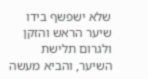שלא ישפשף בידו שיער הראש והזקן ולגרום תלישת השיער, והביא מעשה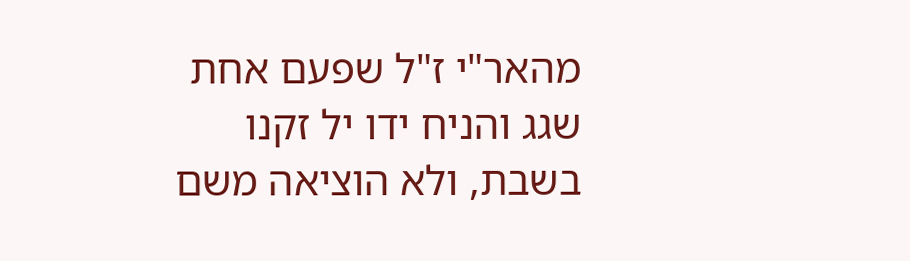מהאר"י ז"ל שפעם אחת שגג והניח ידו יל זקנו בשבת, ולא הוציאה משם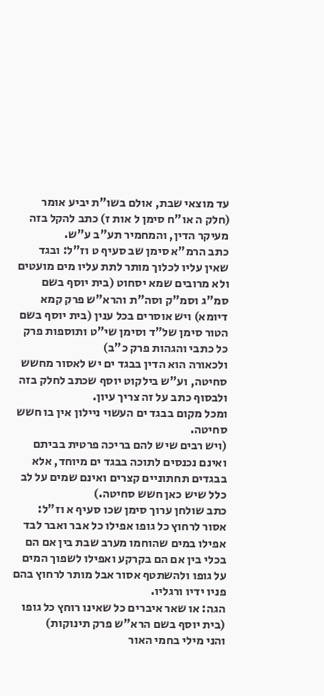עד מוצאי שבת, אולם בשו"ת יביע אומר (חלק ה או"ח סימן ל אות ז) כתב להקל בזה מעיקר הדין, והמחמיר תע"ב ע"ש.
כתב הרמ"א סימן שב סעיף ט וז"ל: ובגד שאין עליו לכלוך מותר לתת עליו מים מועטים ולא מרובים שמא יסחוט (בית יוסף בשם סמ"ג וסמ"ק וסה"ת והרא"ש פרק קמא דיומא) ויש אוסרים בכל ענין (בית יוסף בשם הטור סימן של"ד וסימן שי"ט ותוספות פרק כל כתבי והגהות פרק כ"ב)
ולכאורה הוא הדין בבגד ים יש לאסור מחשש סחיטה, וע"ש בילקוט יוסף שכתב לחלק בזה ולבסוף כתב על זה צריך עיון.
ומכל מקום בבגד ים העשוי ניילון אין בו חשש סחיטה.
(ויש רבים שיש להם בריכה פרטית בביתם ואינם נכנסים לתוכה בבגד ים מיוחד, אלא בבגדים תחתוניים קצרים ואינם שמים על לב כלל שיש כאן חשש סחיטה.)
כתב שולחן ערוך סימן שכו סעיף א וז"ל: אסור לרחוץ כל גופו אפילו כל אבר ואבר לבד אפילו במים שהוחמו מערב שבת בין אם הם בכלי בין אם הם בקרקע ואפילו לשפוך המים על גופו ולהשתטף אסור אבל מותר לרחוץ בהם פניו ידיו ורגליו.
הגה: או שאר איברים כל שאינו רוחץ כל גופו (בית יוסף בשם הרא"ש פרק תינוקות)
והני מילי בחמי האור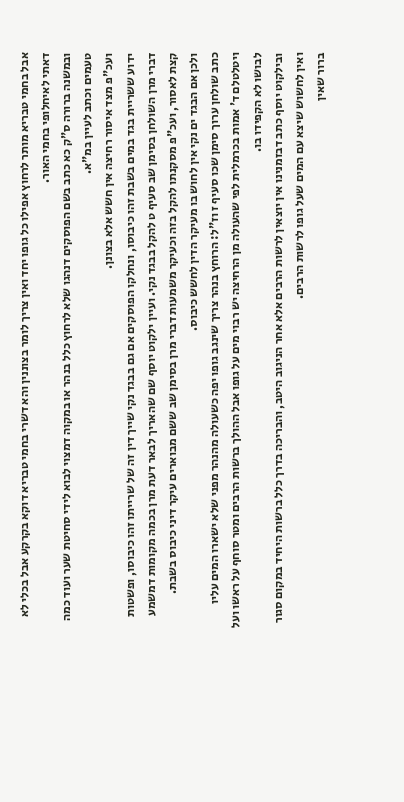אבל בחמי טבריא מותר לרחוץ אפילו כל גופו יחד ואין צריך לומר בצוננין והא דשרי בחמי טבריא דוקא בקרקע אבל בכלי לא דאתי לאיחלופי בחמי האור.
ובמשנה ברורה ס"ק כא כתב בשם הפוסקים דנהגו שלא לרחוץ כלל בנהר או במקוה דמצוי לבוא לידי סחיטת שער ועוד כמה טעמים וכתב לעיין במ"א.
ועכ"פ מצד איסור רחיצה אין חשש אלא בצונן.
ידוע ששריית בגד במים בשבת זהו כיבוסו, ונחלקו הפוסקים אם גם בבגד נקי שייך דין זה של שרייתו זהו כיבוסו, ופשטות דברי מרן השולחן בסימן שב סעיף ט להקל בבגד נקי. ועיין ילקוט יוסף שם שהאריך לבאר דעת מרן בכמה מקומות דמשמע קצת לאסור, ועכ"פ מסקנתו להקל בזה וכעיקר משמעות דברי מרן בסימן שב ששם מבוארים עיקר דיני כיבוס בשבת.
ולכן אם הבגד ים נקי אין לחוש בו מעיקר הדין לחשש כיבוס.
כתב שולחן ערוך סימן שכו סעיף ז וז"ל: הרוחץ בנהר צריך שינגב גופו יפה כשעולה מהנהר מפני שלא ישארו המים עליו ויטלטלם ד' אמות בכרמלית לפי שהעולה מן הרחיצה יש רבוי מים על גופו אבל ההולך ברשות הרבים ומטר סוחף על ראשו ועל לבושו לא הקפידו בו.
ובילקוט יוסף כתב דבזמנינו אין יוצאין לרשות הרבים אלא אחר הניגוב היטב, והבריכה בדרך כלל ברשות היחיד במקום סגור ואין לחשוש שיצא עם המים שעל גופו לרשות הרבים.
ברור שאין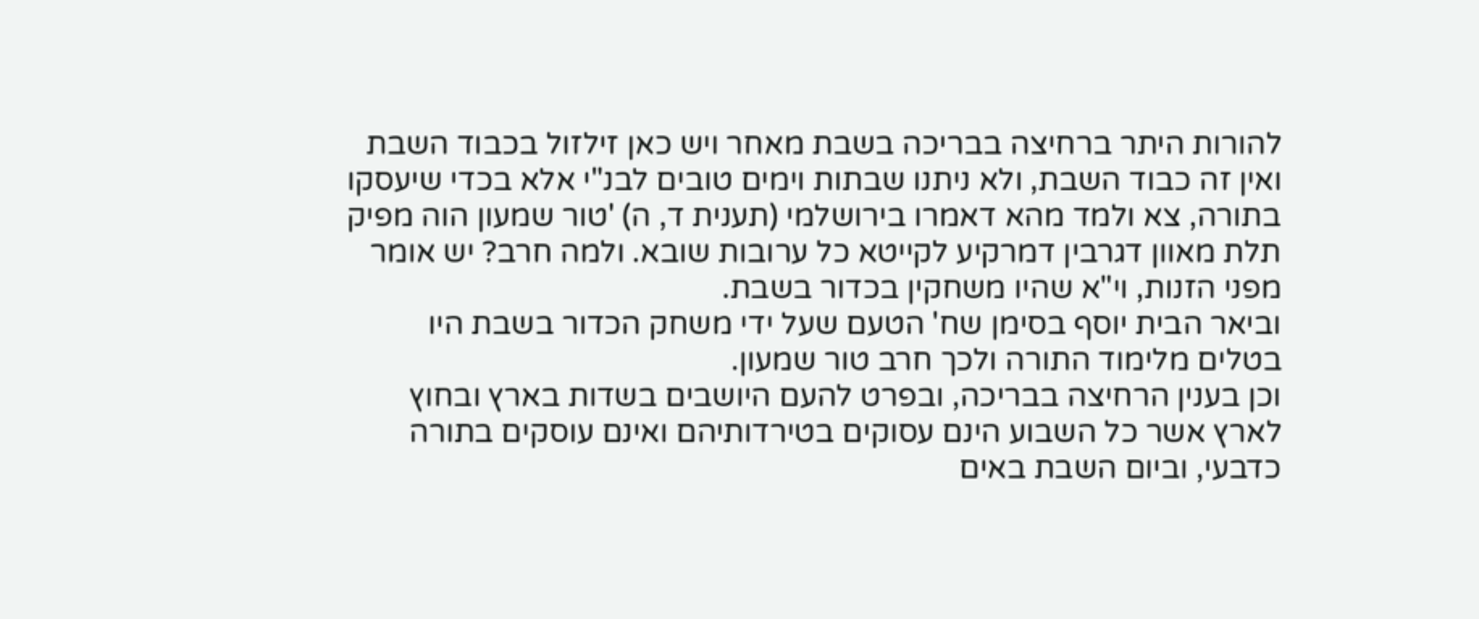להורות היתר ברחיצה בבריכה בשבת מאחר ויש כאן זילזול בכבוד השבת ואין זה כבוד השבת, ולא ניתנו שבתות וימים טובים לבנ"י אלא בכדי שיעסקו בתורה, צא ולמד מהא דאמרו בירושלמי (תענית ד, ה) 'טור שמעון הוה מפיק תלת מאוון דגרבין דמרקיע לקייטא כל ערובות שובא. ולמה חרב? יש אומר מפני הזנות, וי"א שהיו משחקין בכדור בשבת.
וביאר הבית יוסף בסימן שח' הטעם שעל ידי משחק הכדור בשבת היו בטלים מלימוד התורה ולכך חרב טור שמעון.
וכן בענין הרחיצה בבריכה, ובפרט להעם היושבים בשדות בארץ ובחוץ לארץ אשר כל השבוע הינם עסוקים בטירדותיהם ואינם עוסקים בתורה כדבעי, וביום השבת באים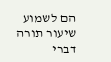הם לשמוע שיעור תורה דברי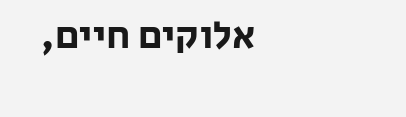אלוקים חיים,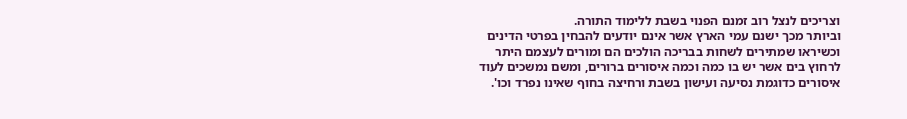וצריכים לנצל רוב זמנם הפנוי בשבת ללימוד התורה.
וביותר מכך ישנם עמי הארץ אשר אינם יודעים להבחין בפרטי הדינים וכשיראו שמתירים לשחות בבריכה הולכים הם ומורים לעצמם היתר לרחוץ בים אשר יש בו כמה וכמה איסורים ברורים, ומשם נמשכים לעוד איסורים כדוגמת נסיעה ועישון בשבת ורחיצה בחוף שאינו נפרד וכו'.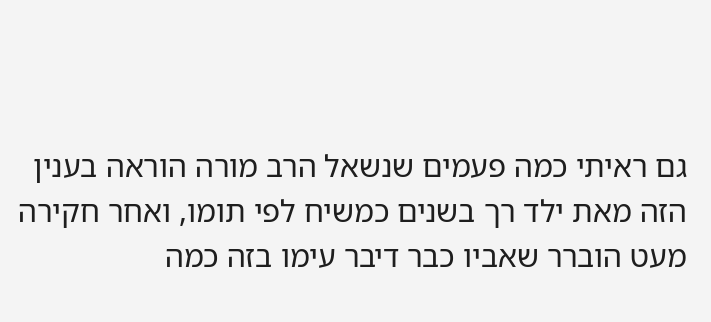גם ראיתי כמה פעמים שנשאל הרב מורה הוראה בענין הזה מאת ילד רך בשנים כמשיח לפי תומו, ואחר חקירה מעט הוברר שאביו כבר דיבר עימו בזה כמה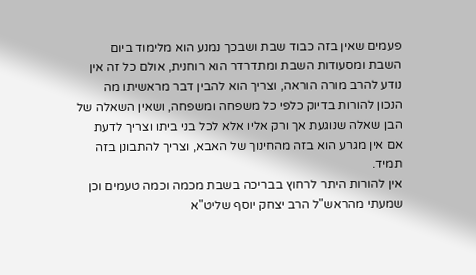פעמים שאין בזה כבוד שבת ושבכך נמנע הוא מלימוד ביום השבת ומסעודות השבת ומתדרדר הוא רוחנית, אולם כל זה אין נודע להרב מורה הוראה, וצריך הוא להבין דבר מראשיתו מה הנכון להורות בדיוק כלפי כל משפחה ומשפחה, ושאין השאלה של הבן שאלה שנוגעת אך ורק אליו אלא לכל בני ביתו וצריך לדעת אם אין מגרע הוא בזה מהחינוך של האבא, וצריך להתבונן בזה תמיד.
אין להורות היתר לרחוץ בבריכה בשבת מכמה וכמה טעמים וכן שמעתי מהראש"ל הרב יצחק יוסף שליט"א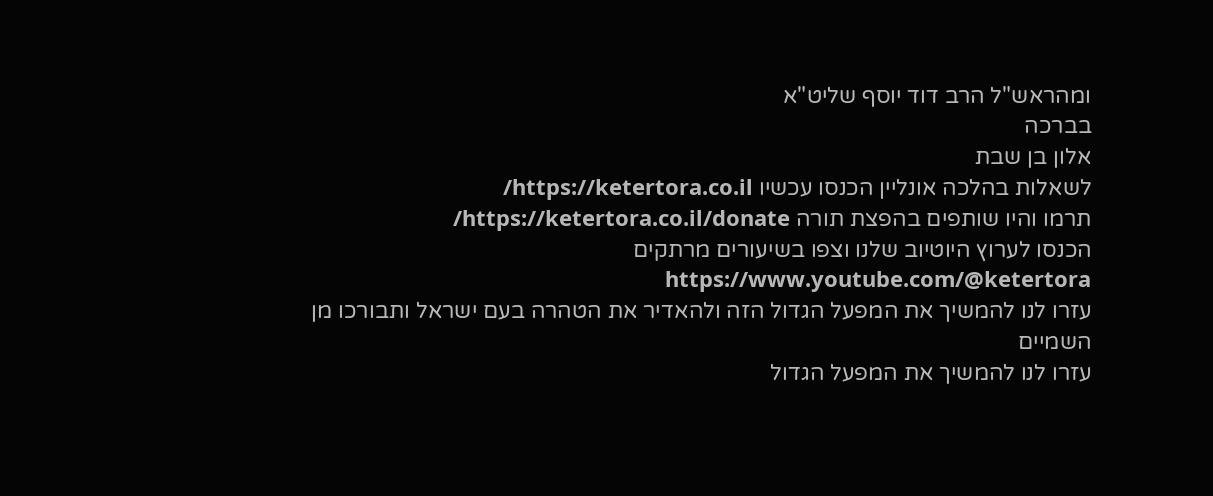ומהראש"ל הרב דוד יוסף שליט"א
בברכה
אלון בן שבת
לשאלות בהלכה אונליין הכנסו עכשיו https://ketertora.co.il/
תרמו והיו שותפים בהפצת תורה https://ketertora.co.il/donate/
הכנסו לערוץ היוטיוב שלנו וצפו בשיעורים מרתקים https://www.youtube.com/@ketertora
עזרו לנו להמשיך את המפעל הגדול הזה ולהאדיר את הטהרה בעם ישראל ותבורכו מן השמיים
עזרו לנו להמשיך את המפעל הגדול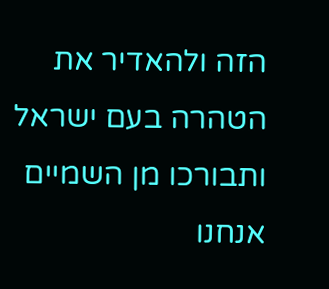הזה ולהאדיר את הטהרה בעם ישראל ותבורכו מן השמיים
אנחנו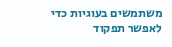משתמשים בעוגיות כדי לאפשר תפקוד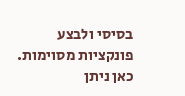בסיסי ולבצע פונקציות מסוימות. כאן ניתן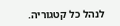לנהל כל קטגוריה.